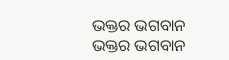ଭକ୍ତର ଭଗବାନ
ଭକ୍ତର ଭଗବାନ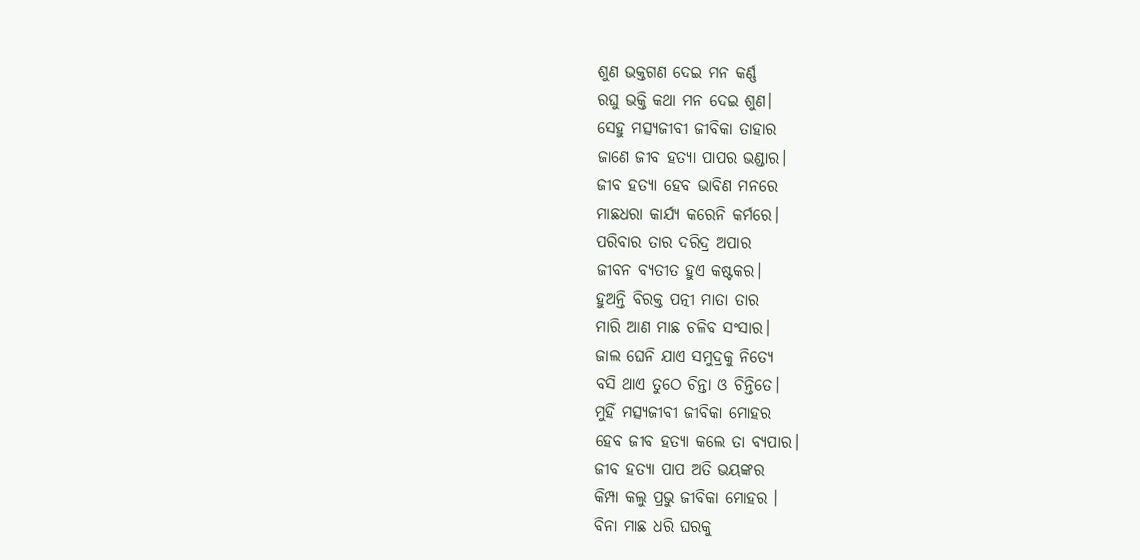ଶୁଣ ଭକ୍ତଗଣ ଦେଇ ମନ କର୍ଣ୍ଣ
ରଘୁ ଭକ୍ତି କଥା ମନ ଦେଇ ଶୁଣ।
ସେହୁ ମତ୍ସ୍ୟଜୀବୀ ଜୀବିକା ତାହାର
ଜାଣେ ଜୀବ ହତ୍ୟା ପାପର ଭଣ୍ଡାର।
ଜୀବ ହତ୍ୟା ହେବ ଭାବିଣ ମନରେ
ମାଛଧରା କାର୍ଯ୍ୟ କରେନି କର୍ମରେ।
ପରିବାର ତାର ଦରିଦ୍ର ଅପାର
ଜୀବନ ବ୍ୟତୀତ ହୁଏ କଷ୍ଟକର।
ହୁଅନ୍ତି ବିରକ୍ତ ପତ୍ନୀ ମାତା ତାର
ମାରି ଆଣ ମାଛ ଚଳିବ ସଂସାର।
ଜାଲ ଘେନି ଯାଏ ସମୁଦ୍ରକୁ ନିତ୍ୟେ
ବସି ଥାଏ ତୁଠେ ଚିନ୍ତା ଓ ଚିନ୍ତିତେ।
ମୁହିଁ ମତ୍ସ୍ୟଜୀବୀ ଜୀବିକା ମୋହର
ହେବ ଜୀବ ହତ୍ୟା କଲେ ତା ବ୍ୟପାର।
ଜୀବ ହତ୍ୟା ପାପ ଅତି ଭୟଙ୍କର
କିମ୍ପା କଲୁ ପ୍ରଭୁ ଜୀବିକା ମୋହର ।
ବିନା ମାଛ ଧରି ଘରକୁ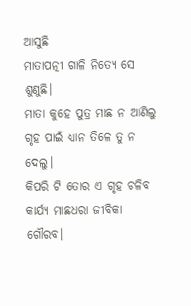ଆସୁଛି
ମାତାପତ୍ନୀ ଗାଳି ନିତ୍ୟେ ସେ ଶୁଣୁଛି।
ମାତା କୁହେ ପୁତ୍ର ମାଛ ନ ଆଣିଲୁ
ଗୃହ ପାଇଁ ଧ୍ୟାନ ତିଳେ ତୁ ନ ଦେଲୁ।
କିପରି ଟି ତୋର ଏ ଗୃହ ଚଳିବ
କାର୍ଯ୍ୟ ମାଛଧରା ଜୀବିକା ଗୌରବ।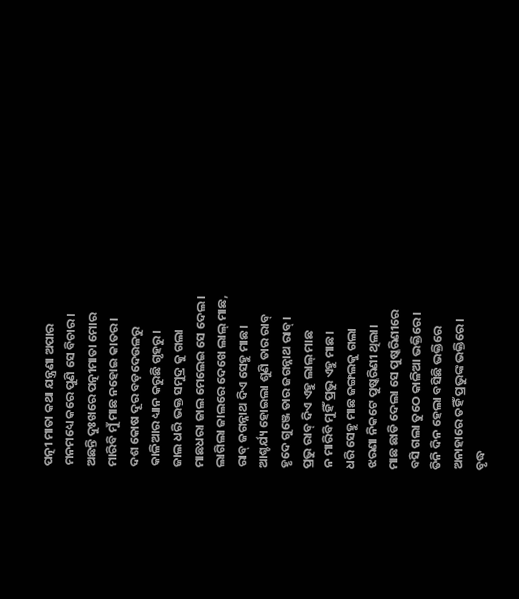ପତ୍ନୀ ମାତା କଥା ଯନ୍ତ୍ରଣା ଅପାର
ମନମଧ୍ୟେ କରେ ପୁଣି ସେ ବିଚାର।
ଅଛନ୍ତି ଦୁଃଖରେ ପତ୍ନୀମାତା ମୋର
ମାରିବି ମୁଁ ମାଛ ନହୋଇ କାତର।
ଦଶ କୋଷ ଦୂର ବଡ଼ଦେଉଳରୁ
କାଳିଆର ଧ୍ୟାନ କରୁଛି ଗୃହରୁ।
ଜାଲ ଧରି ଭକ୍ତ ସମୁଦ୍ର କୁ ଗଲା
ମାଛଧରା ଜାଲ ମେଲେଇ ସେ ଦେଲ ।
ଲାଗିଲା ଜାଲରେ ଦେଖେ ଲାଲ୍ ମାଛ,
ରାବ୍ ଜଗନ୍ନାଥ ଦିଏ ସେହୁ ମାଛ।
ଆଶ୍ଚର୍ଯ୍ୟ ହୋଇଲା ଶୁଣି ତାର ରାବ୍
ହୃଦେ ଗୁଞ୍ଜେ ତାର ଜଗନ୍ନାଥ ରାବ୍।
ପ୍ରଭୁ ରାବ୍ ଦିଏ ଏହୁ ଲାଲ୍ ମାଛ
ନ ମାରିବି ମୁହିଁ ପ୍ରଭୁ ଏହୁ ମାଛ।
ଧରି ସେହୁ ମାଛ ଜଙ୍ଗଲକୁ ଗଲା
ଝରଣା ନିକଟେ ପୁଷ୍କରିଣୀ ଥିଲା।
ମାଛ ଛାଡି ଦେଲା ସେ ପୁଷ୍କରିଣୀରେ
ବସି ଗଲା ତୁଠେ କାଳିଆ ଭକ୍ତିରେ।
ତିନି ଦିନ ହେଲା ବସିଛି ଭକ୍ତିରେ
ଅନାହାରେ ତହିଁ ପ୍ରଭୁଙ୍କ ଭକ୍ତିରେ।
ବୃଦ୍ଧ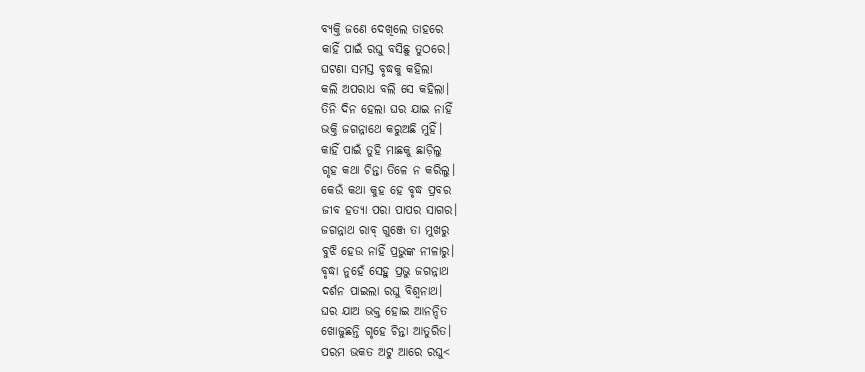ବ୍ୟକ୍ତି ଜଣେ ଦେଖିଲେ ତାହରେ
କାହିଁ ପାଇଁ ରଘୁ ବସିଛୁ ତୁଠରେ।
ଘଟଣା ସମସ୍ତ ବୃଦ୍ଧକୁ କହିଲା
କଲି ଅପରାଧ ବଲି ସେ କହିଲା।
ତିନି ଦିନ ହେଲା ଘର ଯାଇ ନାହିଁ
ଭକ୍ତି ଜଗନ୍ନାଥେ କରୁଅଛି ମୁହିଁ।
କାହିଁ ପାଇଁ ତୁହି ମାଛକୁ ଛାଡ଼ିଲୁ
ଗୃହ କଥା ଚିନ୍ତା ତିଳେ ନ କରିଲୁ।
କେଉଁ କଥା କୁହ ହେ ବୃଦ୍ଧ ପ୍ରବର
ଜୀବ ହତ୍ୟା ପରା ପାପର ସାଗର।
ଜଗନ୍ନାଥ ରାବ୍ ଗୁଞ୍ଜେ ତା ମୁଖରୁ
ବୁଝି ହେଉ ନାହିଁ ପ୍ରଭୁଙ୍କ ନୀଳାରୁ।
ବୃଦ୍ଧା ନୁହେଁ ସେହୁ ପ୍ରଭୁ ଜଗନ୍ନାଥ
ଦର୍ଶନ ପାଇଲା ରଘୁ ବିଶ୍ବନାଥ।
ଘର ଯାଅ ଭକ୍ତ ହୋଇ ଆନନ୍ଦିତ
ଖୋଜୁଛନ୍ତି ଗୃହେ ଚିନ୍ତା ଆତୁରିତ।
ପରମ ଭକତ ଅଟୁ ଆରେ ରଘୁ<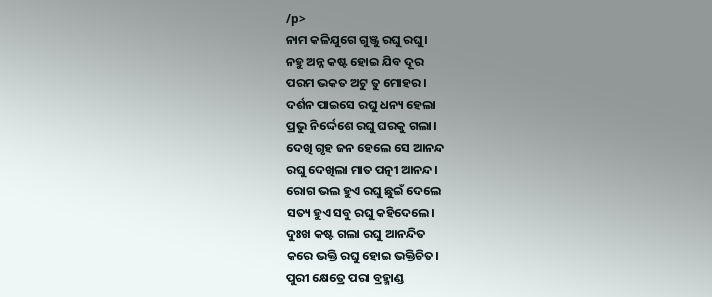/p>
ନାମ କଳିଯୁଗେ ଗୁଞ୍ଜୁ ରଘୁ ରଘୁ।
ନହୁ ଅନ୍ନ କଷ୍ଟ ହୋଇ ଯିବ ଦୂର
ପରମ ଭକତ ଅଟୁ ତୁ ମୋହର।
ଦର୍ଶନ ପାଇସେ ରଘୁ ଧନ୍ୟ ହେଲା
ପ୍ରଭୁ ନିର୍ଦ୍ଦେଶେ ରଘୁ ଘରକୁ ଗଲା।
ଦେଖି ଗୃହ ଜନ ହେଲେ ସେ ଆନନ୍ଦ
ରଘୁ ଦେଖିଲା ମାତ ପତ୍ନୀ ଆନନ୍ଦ।
ରୋଗ ଭଲ ହୁଏ ରଘୁ ଛୁଇଁ ଦେଲେ
ସତ୍ୟ ହୁଏ ସବୁ ରଘୁ କହିଦେଲେ।
ଦୁଃଖ କଷ୍ଟ ଗଲା ରଘୁ ଆନନ୍ଦିତ
କରେ ଭକ୍ତି ରଘୁ ହୋଇ ଭକ୍ତିଚିତ।
ପୁରୀ କ୍ଷେତ୍ରେ ପରା ବ୍ରହ୍ମାଣ୍ଡ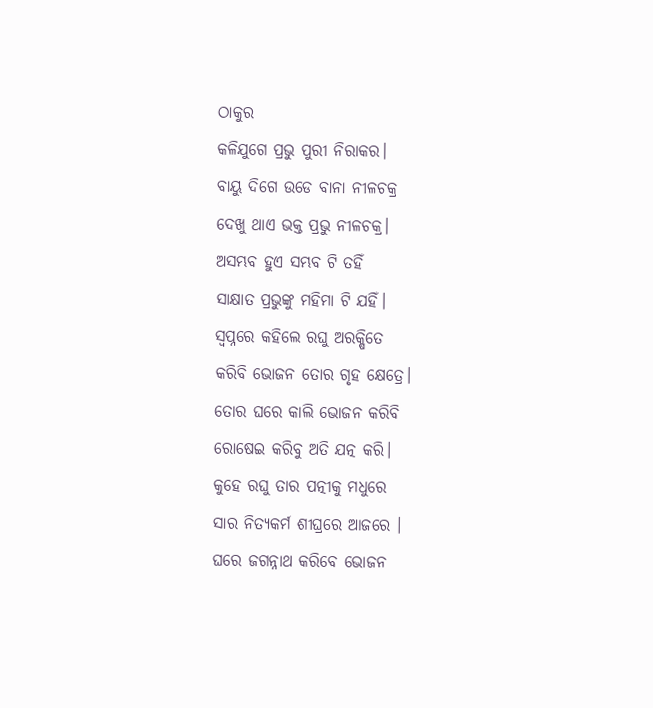ଠାକୁର
କଳିଯୁଗେ ପ୍ରଭୁ ପୁରୀ ନିରାକର।
ବାୟୁ ଦିଗେ ଉଡେ ବାନା ନୀଳଚକ୍ର
ଦେଖୁ ଥାଏ ଭକ୍ତ ପ୍ରଭୁ ନୀଳଚକ୍ର।
ଅସମ୍ଭବ ହୁଏ ସମ୍ଭବ ଟି ତହିଁ
ସାକ୍ଷାତ ପ୍ରଭୁଙ୍କୁ ମହିମା ଟି ଯହିଁ।
ସ୍ବପ୍ନରେ କହିଲେ ରଘୁ ଅରକ୍ଷିତେ
କରିବି ଭୋଜନ ତୋର ଗୃହ କ୍ଷେତ୍ରେ।
ତୋର ଘରେ କାଲି ଭୋଜନ କରିବି
ରୋଷେଇ କରିବୁ ଅତି ଯତ୍ନ କରି।
କୁହେ ରଘୁ ତାର ପତ୍ନୀକୁ ମଧୁରେ
ସାର ନିତ୍ୟକର୍ମ ଶୀଘ୍ରରେ ଆଜରେ ।
ଘରେ ଜଗନ୍ନାଥ କରିବେ ଭୋଜନ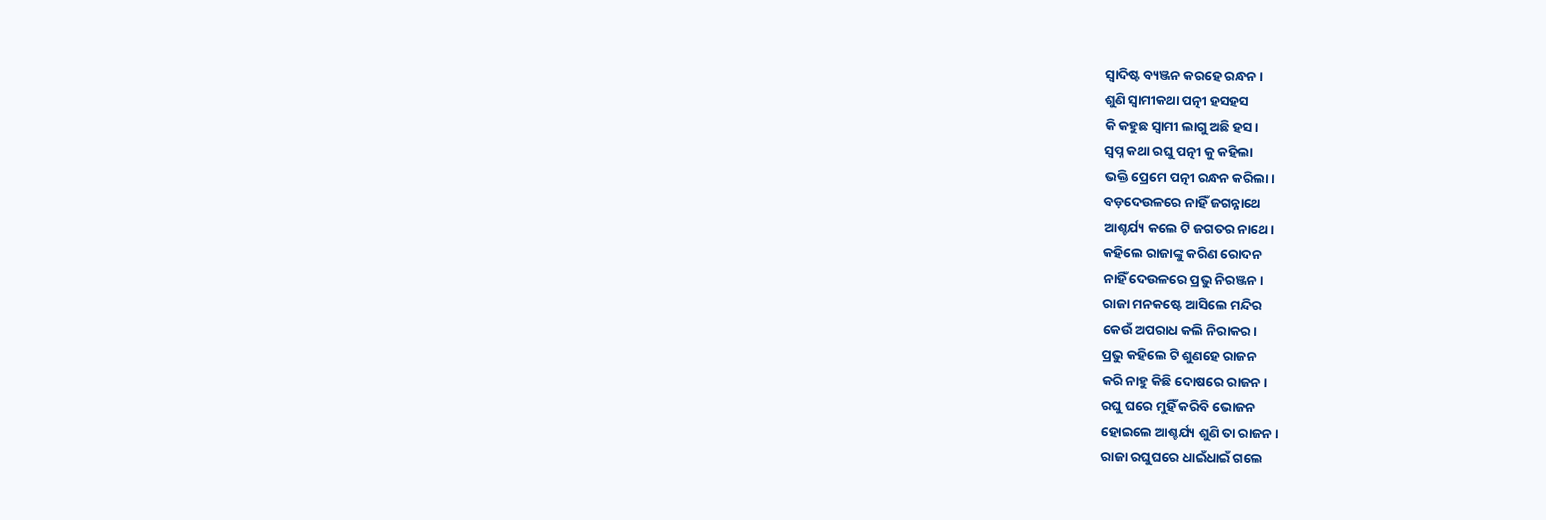ସ୍ବାଦିଷ୍ଟ ବ୍ୟଞ୍ଜନ କରହେ ରନ୍ଧନ।
ଶୁଣି ସ୍ବାମୀକଥା ପତ୍ନୀ ହସହସ
କି କହୁଛ ସ୍ବାମୀ ଲାଗୁ ଅଛି ହସ।
ସ୍ବପ୍ନ କଥା ରଘୁ ପତ୍ନୀ କୁ କହିଲା
ଭକ୍ତି ପ୍ରେମେ ପତ୍ନୀ ରନ୍ଧନ କରିଲା।
ବଡ଼ଦେଉଳରେ ନାହିଁ ଜଗନ୍ନାଥେ
ଆଶ୍ଚର୍ଯ୍ୟ କଲେ ଟି ଜଗତର ନାଥେ।
କହିଲେ ରାଜାଙ୍କୁ କରିଣ ରୋଦନ
ନାହିଁ ଦେଉଳରେ ପ୍ରଭୁ ନିରଞ୍ଜନ।
ରାଜା ମନକଷ୍ଟେ ଆସିଲେ ମନ୍ଦିର
କେଉଁ ଅପରାଧ କଲି ନିରାକର।
ପ୍ରଭୁ କହିଲେ ଟି ଶୁଣହେ ରାଜନ
କରି ନାହୁ କିଛି ଦୋଷରେ ରାଜନ।
ରଘୁ ଘରେ ମୁହିଁ କରିବି ଭୋଜନ
ହୋଇଲେ ଆଶ୍ଚର୍ଯ୍ୟ ଶୁଣି ତା ରାଜନ।
ରାଜା ରଘୁଘରେ ଧାଇଁଧାଇଁ ଗଲେ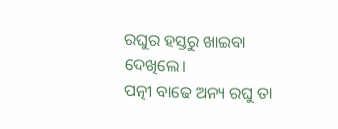ରଘୁର ହସ୍ତରୁ ଖାଇବା ଦେଖିଲେ।
ପତ୍ନୀ ବାଢେ ଅନ୍ୟ ରଘୁ ତା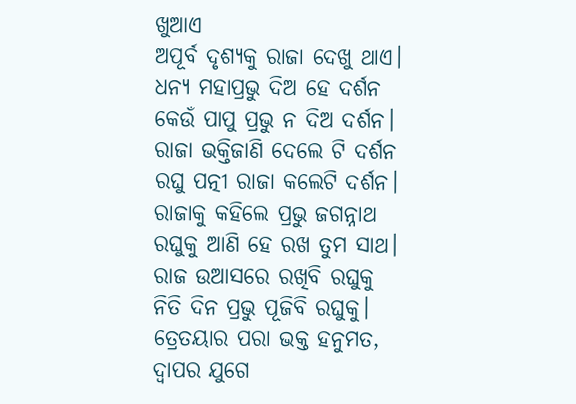ଖୁଆଏ
ଅପୂର୍ବ ଦୃଶ୍ୟକୁ ରାଜା ଦେଖୁ ଥାଏ।
ଧନ୍ୟ ମହାପ୍ରଭୁ ଦିଅ ହେ ଦର୍ଶନ
କେଉଁ ପାପୁ ପ୍ରଭୁ ନ ଦିଅ ଦର୍ଶନ।
ରାଜା ଭକ୍ତିଜାଣି ଦେଲେ ଟି ଦର୍ଶନ
ରଘୁ ପତ୍ନୀ ରାଜା କଲେଟି ଦର୍ଶନ।
ରାଜାକୁ କହିଲେ ପ୍ରଭୁ ଜଗନ୍ନାଥ
ରଘୁକୁ ଆଣି ହେ ରଖ ତୁମ ସାଥ।
ରାଜ ଉଆସରେ ରଖିବି ରଘୁକୁ
ନିତି ଦିନ ପ୍ରଭୁ ପୂଜିବି ରଘୁକୁ।
ତ୍ରେତୟାର ପରା ଭକ୍ତ ହନୁମତ,
ଦ୍ବାପର ଯୁଗେ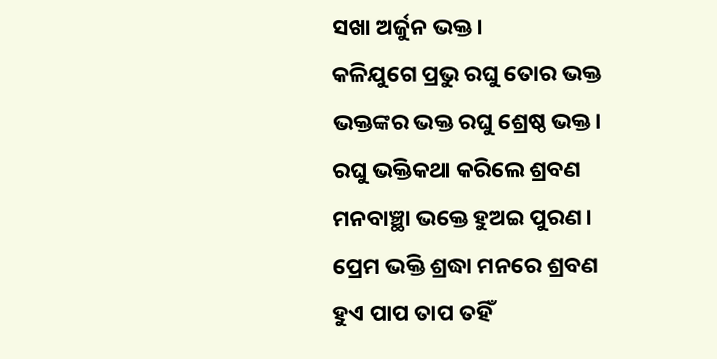ସଖା ଅର୍ଜୁନ ଭକ୍ତ।
କଳିଯୁଗେ ପ୍ରଭୁ ରଘୁ ତୋର ଭକ୍ତ
ଭକ୍ତଙ୍କର ଭକ୍ତ ରଘୁ ଶ୍ରେଷ୍ଠ ଭକ୍ତ।
ରଘୁ ଭକ୍ତିକଥା କରିଲେ ଶ୍ରବଣ
ମନବାଞ୍ଛା ଭକ୍ତେ ହୁଅଇ ପୁରଣ।
ପ୍ରେମ ଭକ୍ତି ଶ୍ରଦ୍ଧା ମନରେ ଶ୍ରବଣ
ହୁଏ ପାପ ତାପ ତହିଁ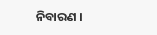ନିବାରଣ ।